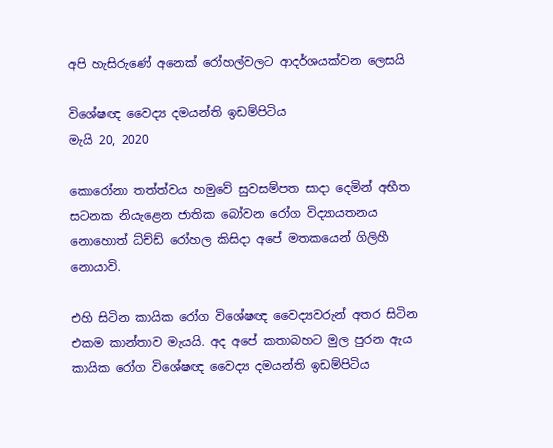අපි හැසිරුණේ අනෙක් රෝහල්වලට ආදර්ශයක්වන ලෙසයි

විශේෂඥ වෛද්‍ය දමයන්ති ඉඩම්පිටිය
මැයි 20, 2020

කොරෝනා තත්ත්වය හමුවේ සුවසම්පත සාදා දෙමින් අභීත සටනක නියැළෙන ජාතික බෝවන රෝග විද්‍යායතනය නොහොත් ධ්ච්ඩ් රෝහල කිසිදා අපේ මතකයෙන් ගිලිහී නොයාවි.

එහි සිටින කායික රෝග විශේෂඥ වෛද්‍යවරුන් අතර සිටින එකම කාන්තාව මැයයි. අද අපේ කතාබහට මුල පුරන ඇය කායික රෝග විශේෂඥ වෛද්‍ය දමයන්ති ඉඩම්පිටිය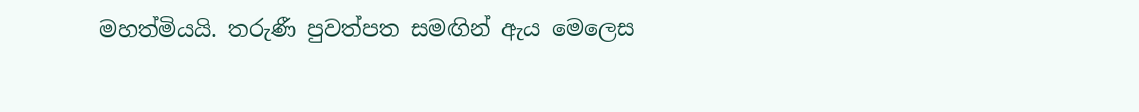මහත්මියයි. තරුණී පුවත්පත සමඟින් ඇය මෙලෙස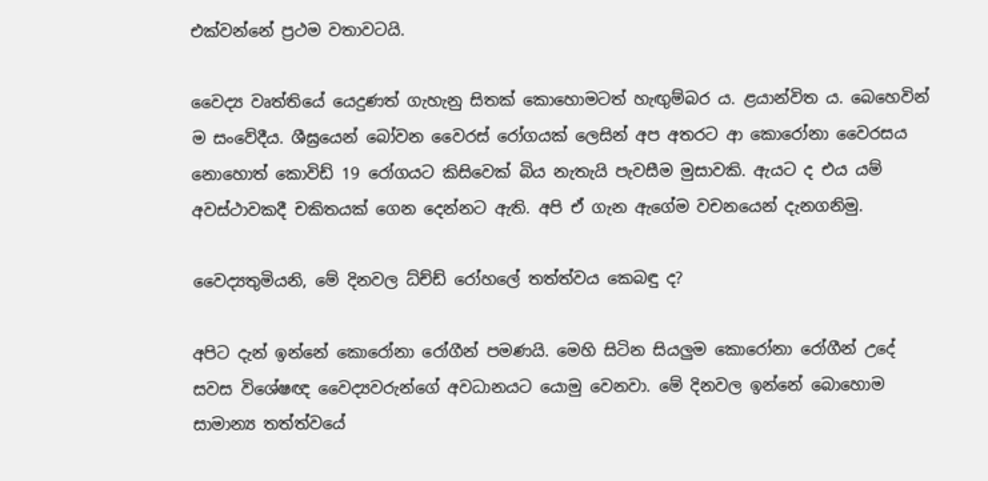එක්වන්නේ ප්‍රථම වතාවටයි.

වෛද්‍ය වෘත්තියේ යෙදුණත් ගැහැනු සිතක් කොහොමටත් හැඟුම්බර ය. ළයාන්විත ය. බෙහෙවින් ම සංවේදීය. ශීඝ්‍රයෙන් බෝවන වෛරස් රෝගයක් ලෙසින් අප අතරට ආ කොරෝනා වෛරසය නොහොත් කොවිඩ් 19 රෝගයට කිසිවෙක් බිය නැතැයි පැවසීම මුසාවකි. ඇයට ද එය යම් අවස්ථාවකදී චකිතයක් ගෙන දෙන්නට ඇති. අපි ඒ ගැන ඇගේම වචනයෙන් දැනගනිමු.

වෛද්‍යතුමියනි, මේ දිනවල ධ්ච්ඩ් රෝහලේ තත්ත්වය කෙබඳු ද?

අපිට දැන් ඉන්නේ කොරෝනා රෝගීන් පමණයි. මෙහි සිටින සියලුම කොරෝනා රෝගීන් උදේ සවස විශේෂඥ වෛද්‍යවරුන්ගේ අවධානයට යොමු වෙනවා. මේ දිනවල ඉන්නේ බොහොම සාමාන්‍ය තත්ත්වයේ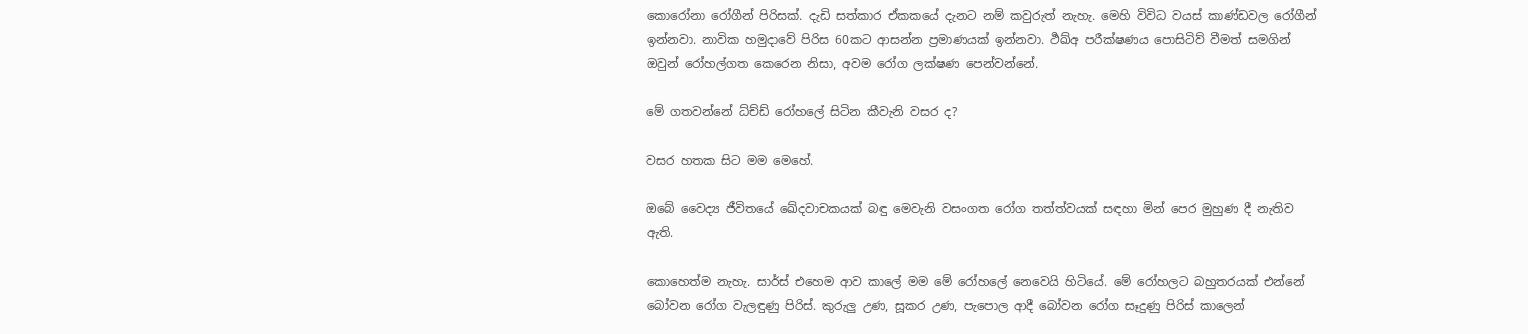කොරෝනා රෝගීන් පිරිසක්. දැඩි සත්කාර ඒකකයේ දැනට නම් කවුරුත් නැහැ. මෙහි විවිධ වයස් කාණ්ඩවල රෝගීන් ඉන්නවා. නාවික හමුදාවේ පිරිස 60කට ආසන්න ප්‍රමාණයක් ඉන්නවා. ර්‍ථඛ්අ පරීක්ෂණය පොසිටිව් වීමත් සමගින් ඔවුන් රෝහල්ගත කෙරෙන නිසා, අවම රෝග ලක්ෂණ පෙන්වන්නේ.

මේ ගතවන්නේ ධ්ච්ඩ් රෝහලේ සිටින කීවැනි වසර ද?

වසර හතක සිට මම මෙහේ.

ඔබේ වෛද්‍ය ජීවිතයේ ඛේදවාචකයක් බඳු මෙවැනි වසංගත රෝග තත්ත්වයක් සඳහා මින් පෙර මුහුණ දී නැතිව ඇති.

කොහෙත්ම නැහැ. සාර්ස් එහෙම ආව කාලේ මම මේ රෝහලේ නෙවෙයි හිටියේ. මේ රෝහලට බහුතරයක් එන්නේ බෝවන රෝග වැලඳුණු පිරිස්. කුරුලු උණ, සූකර උණ, පැපොල ආදී බෝවන රෝග සෑදුණු පිරිස් කාලෙන්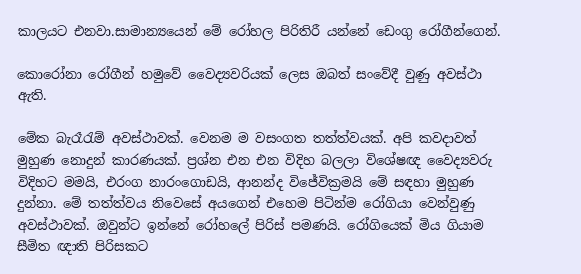කාලයට එනවා.සාමාන්‍යයෙන් මේ රෝහල පිරිතිරී යන්නේ ඩෙංගු රෝගීන්ගෙන්.

කොරෝනා රෝගීන් හමුවේ වෛද්‍යවරියක් ලෙස ඔබත් සංවේදී වුණු අවස්ථා ඇති.

මේක බැරෑරැම් අවස්ථාවක්. වෙනම ම වසංගත තත්ත්වයක්. අපි කවදාවත් මුහුණ නොදුන් කාරණයක්. ප්‍රශ්න එන එන විදිහ බලලා විශේෂඥ වෛද්‍යවරු විදිහට මමයි, එරංග නාරංගොඩයි, ආනන්ද විජේවික්‍රමයි මේ සඳහා මුහුණ දුන්නා. මේ තත්ත්වය නිවෙසේ අයගෙන් එහෙම පිටින්ම රෝගියා වෙන්වුණු අවස්ථාවක්. ඔවුන්ට ඉන්නේ රෝහලේ පිරිස් පමණයි. රෝගියෙක් මිය ගියාම සීමිත ඥාති පිරිසකට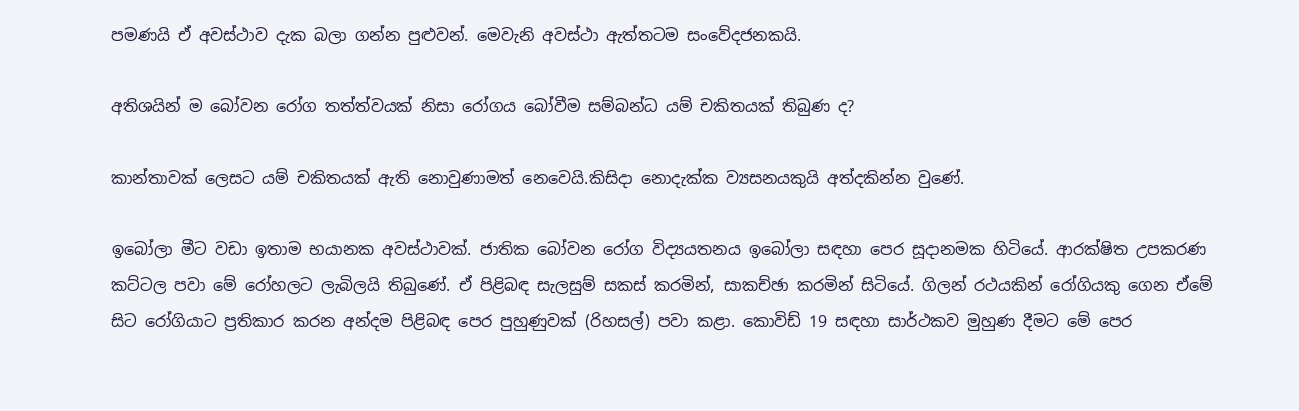පමණයි ඒ අවස්ථාව දැක බලා ගන්න පුළුවන්. මෙවැනි අවස්ථා ඇත්තටම සංවේදජනකයි.

අතිශයින් ම බෝවන රෝග තත්ත්වයක් නිසා රෝගය බෝවීම සම්බන්ධ යම් චකිතයක් තිබුණ ද?

කාන්තාවක් ලෙසට යම් චකිතයක් ඇති නොවුණාමත් නෙවෙයි.කිසිදා නොදැක්ක ව්‍යසනයකුයි අත්දකින්න වුණේ.

ඉබෝලා මීට වඩා ඉතාම භයානක අවස්ථාවක්. ජාතික බෝවන රෝග විද්‍යයතනය ඉබෝලා සඳහා පෙර සූදානමක හිටියේ. ආරක්ෂිත උපකරණ කට්ටල පවා මේ රෝහලට ලැබිලයි තිබුණේ. ඒ පිළිබඳ සැලසුම් සකස් කරමින්, සාකච්ඡා කරමින් සිටියේ. ගිලන් රථයකින් රෝගියකු ගෙන ඒමේ සිට රෝගියාට ප්‍රතිකාර කරන අන්දම පිළිබඳ පෙර පුහුණුවක් (රිහසල්) පවා කළා. කොවිඩ් 19 සඳහා සාර්ථකව මුහුණ දීමට මේ පෙර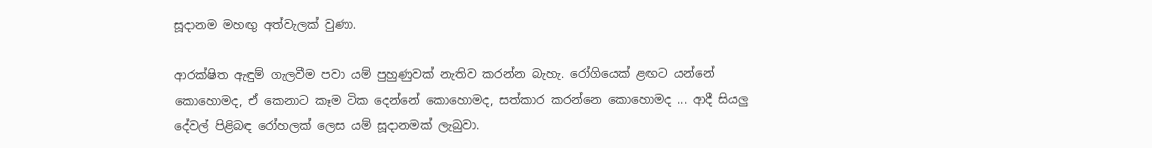සූදානම මහඟු අත්වැලක් වුණා.

ආරක්ෂිත ඇඳුම් ගැලවීම පවා යම් පුහුණුවක් නැතිව කරන්න බැහැ. රෝගියෙක් ළඟට යන්නේ කොහොමද, ඒ කෙනාට කෑම ටික දෙන්නේ කොහොමද, සත්කාර කරන්නෙ කොහොමද ... ආදී සියලු දේවල් පිළිබඳ රෝහලක් ලෙස යම් සූදානමක් ලැබුවා.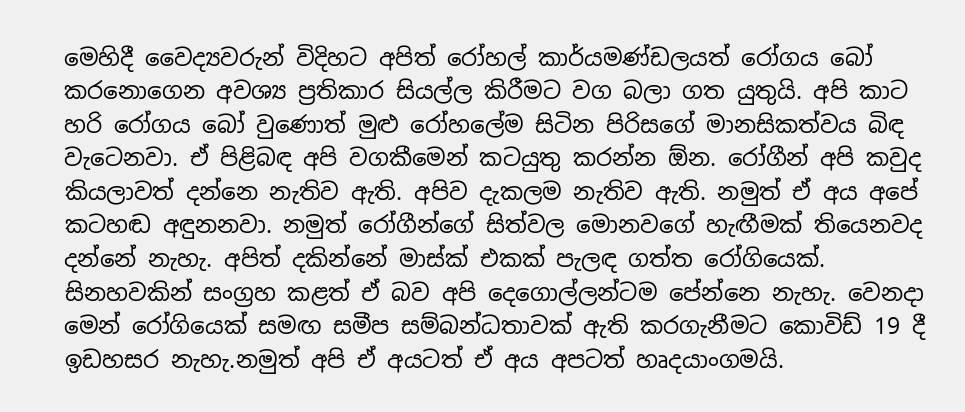මෙහිදී වෛද්‍යවරුන් විදිහට අපිත් රෝහල් කාර්යමණ්ඩලයත් රෝගය බෝ කරනොගෙන අවශ්‍ය ප්‍රතිකාර සියල්ල කිරීමට වග බලා ගත යුතුයි. අපි කාට හරි රෝගය බෝ වුණොත් මුළු රෝහලේම සිටින පිරිසගේ මානසිකත්වය බිඳ වැටෙනවා. ඒ පිළිබඳ අපි වගකීමෙන් කටයුතු කරන්න ඕන. රෝගීන් අපි කවුද කියලාවත් දන්නෙ නැතිව ඇති. අපිව දැකලම නැතිව ඇති. නමුත් ඒ අය අපේ කටහඬ අඳුනනවා. නමුත් රෝගීන්ගේ සිත්වල මොනවගේ හැඟීමක් තියෙනවද දන්නේ නැහැ. අපිත් දකින්නේ මාස්ක් එකක් පැලඳ ගත්ත රෝගියෙක්. සිනහවකින් සංග්‍රහ කළත් ඒ බව අපි දෙගොල්ලන්ටම පේන්නෙ නැහැ. වෙනදා මෙන් රෝගියෙක් සමඟ සමීප සම්බන්ධතාවක් ඇති කරගැනීමට කොවිඩ් 19 දී ඉඩහසර නැහැ.නමුත් අපි ඒ අයටත් ඒ අය අපටත් හෘදයාංගමයි.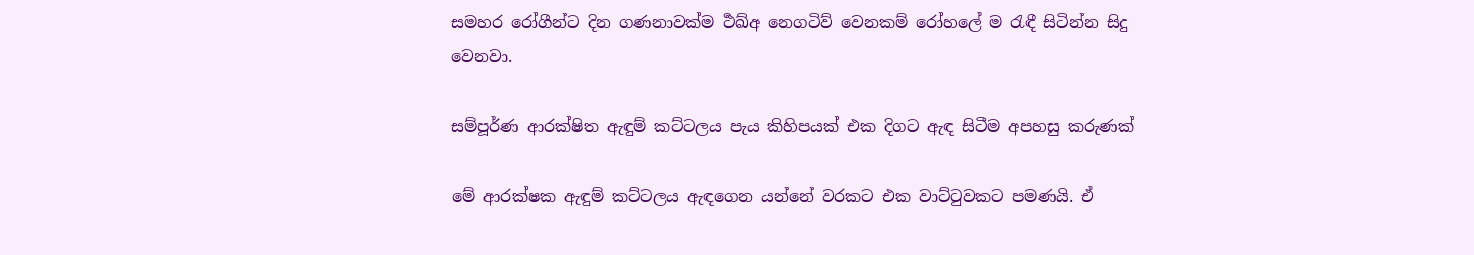සමහර රෝගීන්ට දින ගණනාවක්ම ර්‍ථඛ්අ නෙගටිව් වෙනකම් රෝහලේ ම රැඳී සිටින්න සිදු වෙනවා.

සම්පූර්ණ ආරක්ෂිත ඇඳුම් කට්ටලය පැය කිහිපයක් එක දිගට ඇඳ සිටීම අපහසු කරුණක්

මේ ආරක්ෂක ඇඳුම් කට්ටලය ඇඳගෙන යන්නේ වරකට එක වාට්ටුවකට පමණයි. ඒ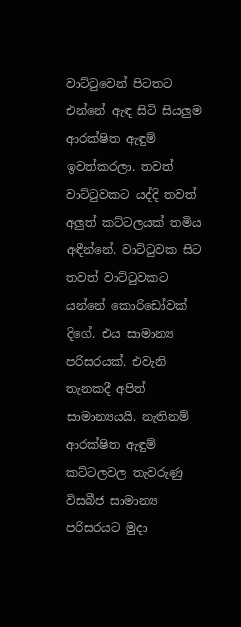වාට්ටුවෙන් පිටතට එන්නේ ඇඳ සිටි සියලුම ආරක්ෂිත ඇඳුම් ඉවත්කරලා. තවත් වාට්ටුවකට යද්දි තවත් අලුත් කට්ටලයක් තමිය අඳීන්නේ. වාට්ටුවක සිට තවත් වාට්ටුවකට යන්නේ කොරිඩෝවක් දිගේ. එය සාමාන්‍ය පරිසරයක්. එවැනි තැනකදී අපිත් සාමාන්‍යයයි. නැතිනම් ආරක්ෂිත ඇඳුම් කට්ටලවල තැවරුණු විසබීජ සාමාන්‍ය පරිසරයට මුදා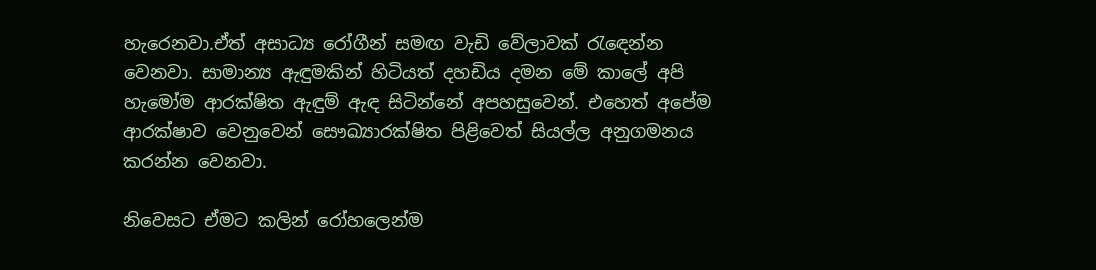හැරෙනවා.ඒත් අසාධ්‍ය රෝගීන් සමඟ වැඩි වේලාවක් රැඳෙන්න වෙනවා. සාමාන්‍ය ඇඳුමකින් හිටියත් දහඩිය දමන මේ කාලේ අපි හැමෝම ආරක්ෂිත ඇඳුම් ඇඳ සිටින්නේ අපහසුවෙන්. එහෙත් අපේම ආරක්ෂාව වෙනුවෙන් සෞඛ්‍යාරක්ෂිත පිළිවෙත් සියල්ල අනුගමනය කරන්න වෙනවා.

නිවෙසට ඒමට කලින් රෝහලෙන්ම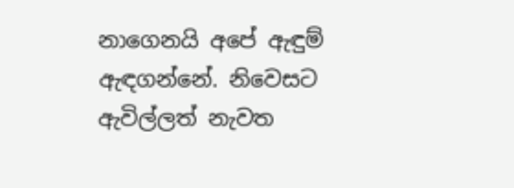නාගෙනයි අපේ ඇඳුම් ඇඳගන්නේ. නිවෙසට ඇවිල්ලත් නැවත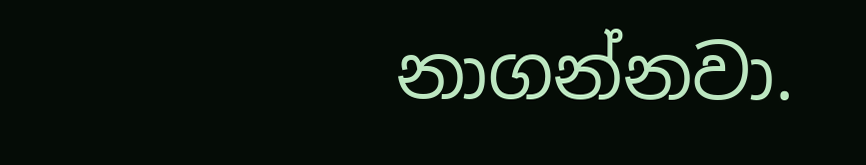නාගන්නවා.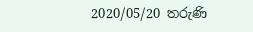2020/05/20 තරුණි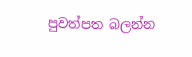පුවත්පත බලන්න